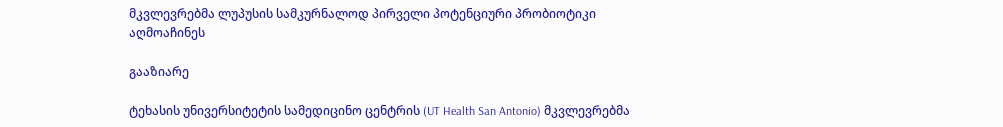მკვლევრებმა ლუპუსის სამკურნალოდ პირველი პოტენციური პრობიოტიკი აღმოაჩინეს

გააზიარე

ტეხასის უნივერსიტეტის სამედიცინო ცენტრის (UT Health San Antonio) მკვლევრებმა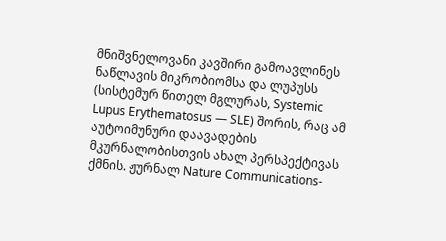მნიშვნელოვანი კავშირი გამოავლინეს ნაწლავის მიკრობიომსა და ლუპუსს (სისტემურ წითელ მგლურას, Systemic Lupus Erythematosus — SLE) შორის, რაც ამ აუტოიმუნური დაავადების მკურნალობისთვის ახალ პერსპექტივას ქმნის. ჟურნალ Nature Communications-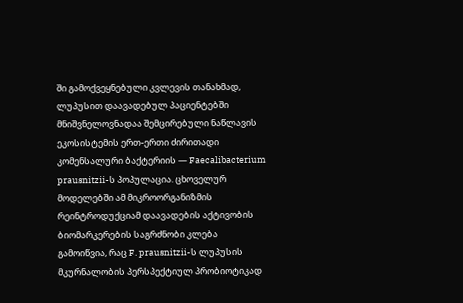ში გამოქვეყნებული კვლევის თანახმად, ლუპუსით დაავადებულ პაციენტებში მნიშვნელოვნადაა შემცირებული ნაწლავის ეკოსისტემის ერთ-ერთი ძირითადი კომენსალური ბაქტერიის — Faecalibacterium prausnitzii-ს პოპულაცია. ცხოველურ მოდელებში ამ მიკროორგანიზმის რეინტროდუქციამ დაავადების აქტივობის ბიომარკერების საგრძნობი კლება გამოიწვია, რაც F. prausnitzii-ს ლუპუსის მკურნალობის პერსპექტიულ პრობიოტიკად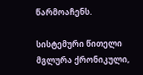წარმოაჩენს.

სისტემური წითელი მგლურა ქრონიკული,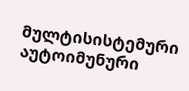მულტისისტემური აუტოიმუნური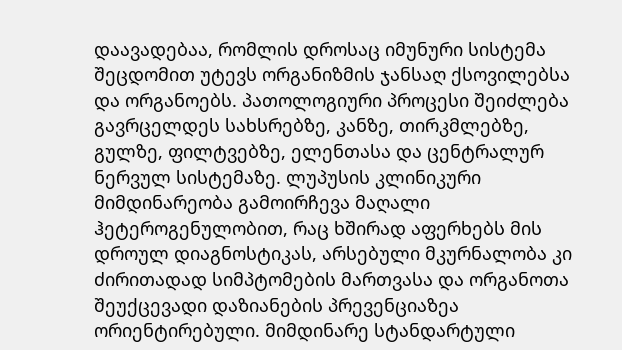დაავადებაა, რომლის დროსაც იმუნური სისტემა შეცდომით უტევს ორგანიზმის ჯანსაღ ქსოვილებსა და ორგანოებს. პათოლოგიური პროცესი შეიძლება გავრცელდეს სახსრებზე, კანზე, თირკმლებზე, გულზე, ფილტვებზე, ელენთასა და ცენტრალურ ნერვულ სისტემაზე. ლუპუსის კლინიკური მიმდინარეობა გამოირჩევა მაღალი ჰეტეროგენულობით, რაც ხშირად აფერხებს მის დროულ დიაგნოსტიკას, არსებული მკურნალობა კი ძირითადად სიმპტომების მართვასა და ორგანოთა შეუქცევადი დაზიანების პრევენციაზეა ორიენტირებული. მიმდინარე სტანდარტული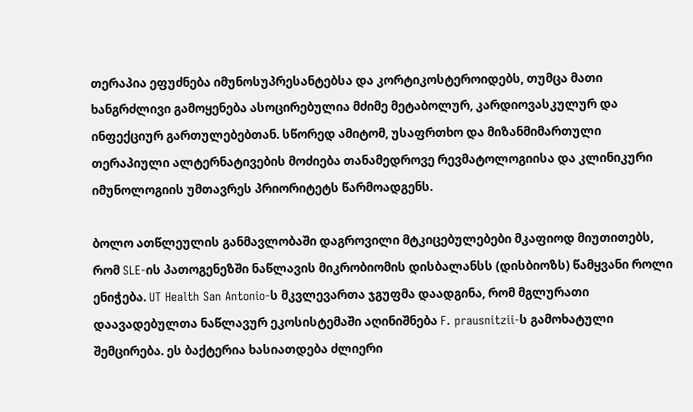თერაპია ეფუძნება იმუნოსუპრესანტებსა და კორტიკოსტეროიდებს, თუმცა მათი ხანგრძლივი გამოყენება ასოცირებულია მძიმე მეტაბოლურ, კარდიოვასკულურ და ინფექციურ გართულებებთან. სწორედ ამიტომ, უსაფრთხო და მიზანმიმართული თერაპიული ალტერნატივების მოძიება თანამედროვე რევმატოლოგიისა და კლინიკური იმუნოლოგიის უმთავრეს პრიორიტეტს წარმოადგენს.

ბოლო ათწლეულის განმავლობაში დაგროვილი მტკიცებულებები მკაფიოდ მიუთითებს, რომ SLE-ის პათოგენეზში ნაწლავის მიკრობიომის დისბალანსს (დისბიოზს) წამყვანი როლი ენიჭება. UT Health San Antonio-ს მკვლევართა ჯგუფმა დაადგინა, რომ მგლურათი დაავადებულთა ნაწლავურ ეკოსისტემაში აღინიშნება F. prausnitzii-ს გამოხატული შემცირება. ეს ბაქტერია ხასიათდება ძლიერი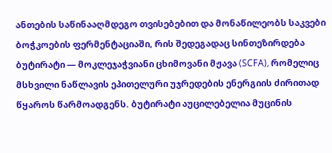ანთების საწინააღმდეგო თვისებებით და მონაწილეობს საკვები ბოჭკოების ფერმენტაციაში, რის შედეგადაც სინთეზირდება ბუტირატი — მოკლეჯაჭვიანი ცხიმოვანი მჟავა (SCFA), რომელიც მსხვილი ნაწლავის ეპითელური უჯრედების ენერგიის ძირითად წყაროს წარმოადგენს. ბუტირატი აუცილებელია მუცინის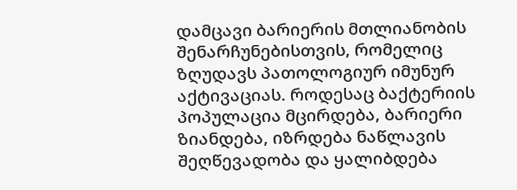დამცავი ბარიერის მთლიანობის შენარჩუნებისთვის, რომელიც ზღუდავს პათოლოგიურ იმუნურ აქტივაციას. როდესაც ბაქტერიის პოპულაცია მცირდება, ბარიერი ზიანდება, იზრდება ნაწლავის შეღწევადობა და ყალიბდება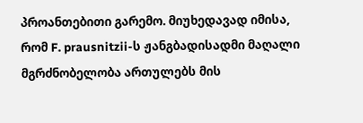პროანთებითი გარემო. მიუხედავად იმისა, რომ F. prausnitzii-ს ჟანგბადისადმი მაღალი მგრძნობელობა ართულებს მის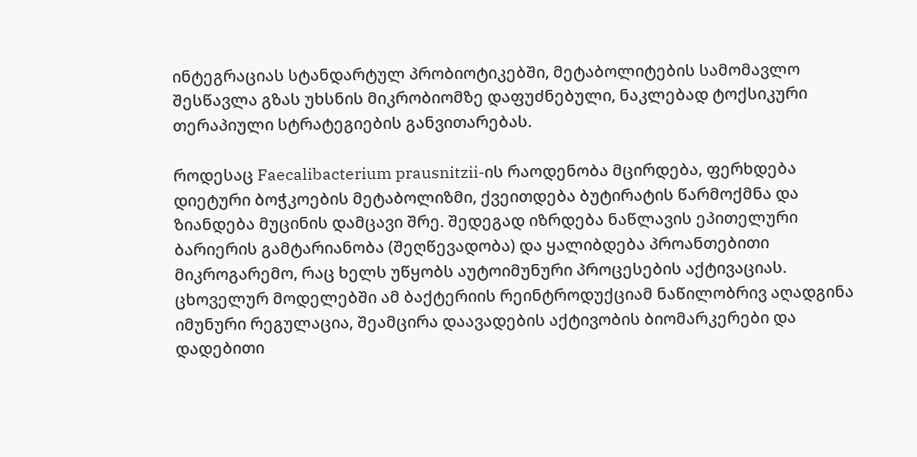ინტეგრაციას სტანდარტულ პრობიოტიკებში, მეტაბოლიტების სამომავლო შესწავლა გზას უხსნის მიკრობიომზე დაფუძნებული, ნაკლებად ტოქსიკური თერაპიული სტრატეგიების განვითარებას.

როდესაც Faecalibacterium prausnitzii-ის რაოდენობა მცირდება, ფერხდება დიეტური ბოჭკოების მეტაბოლიზმი, ქვეითდება ბუტირატის წარმოქმნა და ზიანდება მუცინის დამცავი შრე. შედეგად იზრდება ნაწლავის ეპითელური ბარიერის გამტარიანობა (შეღწევადობა) და ყალიბდება პროანთებითი მიკროგარემო, რაც ხელს უწყობს აუტოიმუნური პროცესების აქტივაციას. ცხოველურ მოდელებში ამ ბაქტერიის რეინტროდუქციამ ნაწილობრივ აღადგინა იმუნური რეგულაცია, შეამცირა დაავადების აქტივობის ბიომარკერები და დადებითი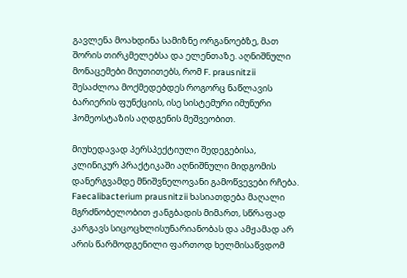გავლენა მოახდინა სამიზნე ორგანოებზე, მათ შორის თირკმელებსა და ელენთაზე. აღნიშნული მონაცემები მიუთითებს, რომ F. prausnitzii შესაძლოა მოქმედებდეს როგორც ნაწლავის ბარიერის ფუნქციის, ისე სისტემური იმუნური ჰომეოსტაზის აღდგენის მეშვეობით.

მიუხედავად პერსპექტიული შედეგებისა, კლინიკურ პრაქტიკაში აღნიშნული მიდგომის დანერგვამდე მნიშვნელოვანი გამოწვევები რჩება. Faecalibacterium prausnitzii ხასიათდება მაღალი მგრძნობელობით ჟანგბადის მიმართ, სწრაფად კარგავს სიცოცხლისუნარიანობას და ამჟამად არ არის წარმოდგენილი ფართოდ ხელმისაწვდომ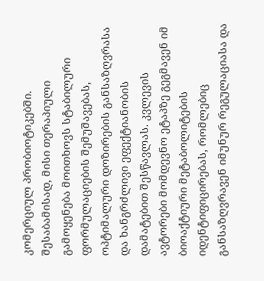კომერციულ პრობიოტიკებში. შესაბამისად, მისი თერაპიული გამოყენება მოითხოვს სტაბილური ფორმულაციების შემუშავებას, ოპტიმალური დოზირების განსაზღვრასა და ხანგრძლივი ეფექტიანობის დამატებით შესწავლას. კვლევის ავტორები მომდევნო ეტაპზე გეგმავენ იმ ბიოაქტიური მეტაბოლიტების იდენტიფიცირებას, რომლებიც განსაზღვრავენ იმუნურ რეგულაციასა და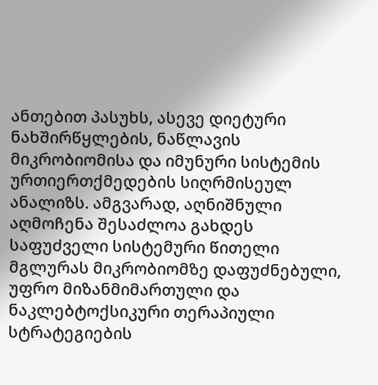ანთებით პასუხს, ასევე დიეტური ნახშირწყლების, ნაწლავის მიკრობიომისა და იმუნური სისტემის ურთიერთქმედების სიღრმისეულ ანალიზს. ამგვარად, აღნიშნული აღმოჩენა შესაძლოა გახდეს საფუძველი სისტემური წითელი მგლურას მიკრობიომზე დაფუძნებული, უფრო მიზანმიმართული და ნაკლებტოქსიკური თერაპიული სტრატეგიების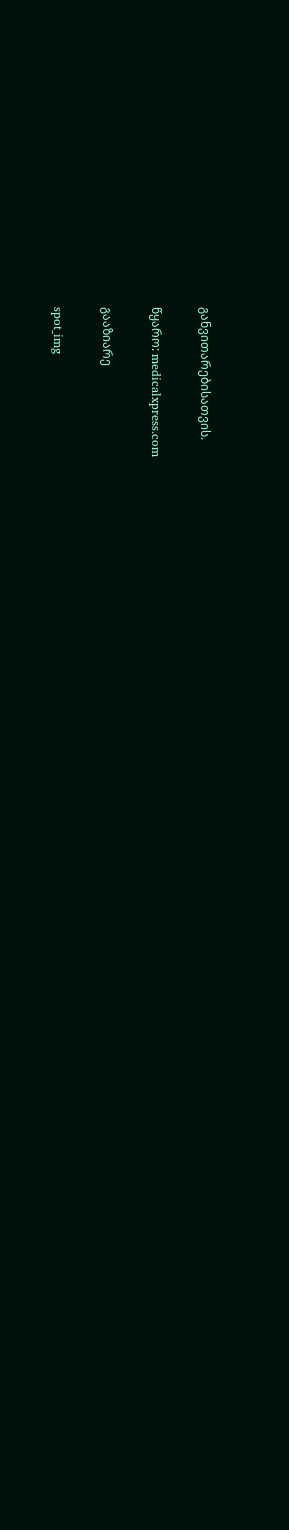განვითარებისათვის.

წყარო: medicalxpress.com

გააზიარე

spot_img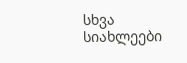სხვა სიახლეები